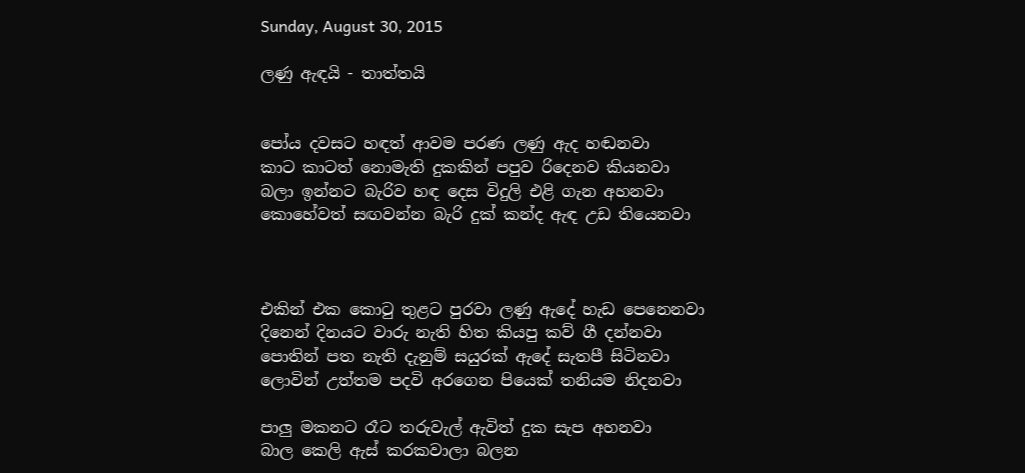Sunday, August 30, 2015

ලණු ඇඳයි - තාත්තයි


පෝය දවසට හඳත් ආවම පරණ ලණු ඇද හඬනවා
කාට කාටත් නොමැති දුකකින් පපුව රිදෙනව කියනවා
බලා ඉන්නට බැරිව හඳ දෙස විදුලි එළි ගැන අහනවා
කොහේවත් සඟවන්න බැරි දුක් කන්ද ඇඳ උඩ තියෙනවා



එකින් එක කොටු තුළට පුරවා ලණු ඇදේ හැඩ පෙනෙනවා
දිනෙන් දිනයට වාරු නැති හිත කියපු කව් ගී දන්නවා
පොතින් පත නැති දැනුම් සයුරක් ඇදේ සැතපී සිටිනවා
ලොවින් උත්තම පදවි අරගෙන පියෙක් තනියම නිදනවා

පාලු මකනට රෑට තරුවැල් ඇවිත් දුක සැප අහනවා
බාල කෙලි ඇස් කරකවාලා බලන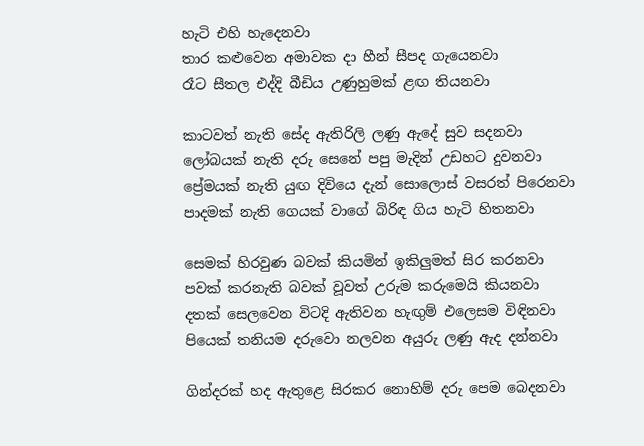හැටි එහි හැදෙනවා
තාර කළුවෙන අමාවක දා හීන් සීපද ගැයෙනවා
රෑට සීතල එද්දි බීඩිය උණුහුමක් ළඟ තියනවා

කාටවත් නැති සේද ඇතිරිලි ලණු ඇදේ සුව සදනවා
ලෝබයක් නැති දරු සෙනේ පපු මැදින් උඩහට දුවනවා
ප්‍රේමයක් නැති යුඟ දිවියෙ දැන් සොලොස් වසරත් පිරෙනවා
පාදමක් නැති ගෙයක් වාගේ බිරිඳ ගිය හැටි හිතනවා

සෙමක් හිරවුණ බවක් කියමින් ඉකිලුමත් සිර කරනවා
පවක් කරනැති බවක් වූවත් උරුම කරුමෙයි කියනවා
දතක් සෙලවෙන විටදි ඇතිවන හැඟුම් එලෙසම විඳිනවා
පියෙක් තනියම දරුවො නලවන අයුරු ලණු ඇද දන්නවා

ගින්දරක් හද ඇතුළෙ සිරකර නොහිම් දරු පෙම බෙදනවා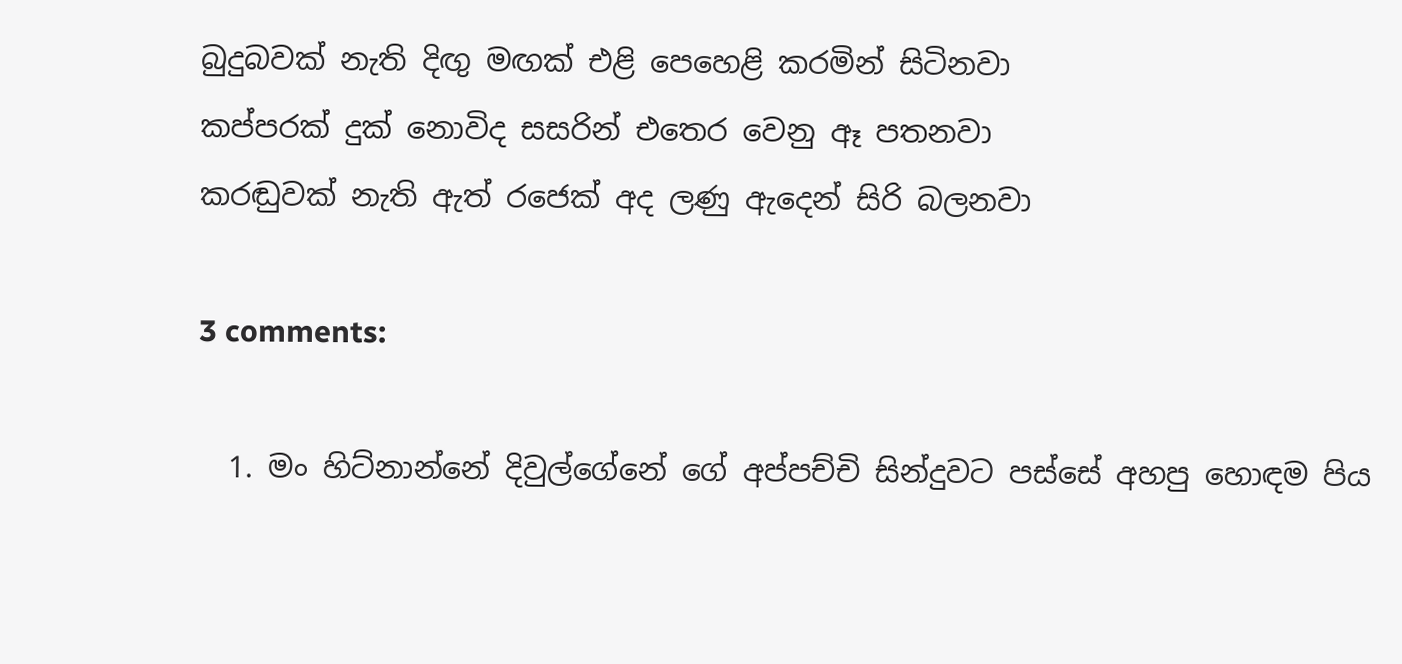බුදුබවක් නැති දිඟු මඟක් එළි පෙහෙළි කරමින් සිටිනවා
කප්පරක් දුක් නොවිද සසරින් එතෙර වෙනු ඈ පතනවා
කරඬුවක් නැති ඇත් රජෙක් අද ලණු ඇදෙන් සිරි බලනවා

3 comments:

  1. මං හිට්නාන්නේ දිවුල්ගේනේ ගේ අප්පච්චි සින්දුවට පස්සේ අහපු හොඳම පිය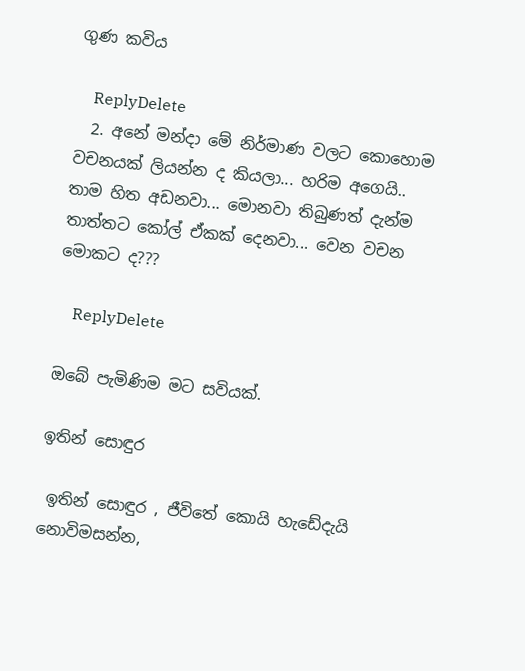ගුණ කවිය

    ReplyDelete
  2. අනේ මන්දා මේ නිර්මාණ වලට කොහොම වචනයක් ලියන්න ද කියලා... හරිම අගෙයි.. තාම හිත අඩනවා... මොනවා තිබුණත් දැන්ම තාත්තට කෝල් ඒකක් දෙනවා... වෙන වචන මොකට ද???

    ReplyDelete

ඔබේ පැමිණිම මට සවියක්.

ඉතින් සොඳුර

 ඉතින් සොඳුර , ජීවිතේ කොයි හැඩේදැයි නොවිමසන්න,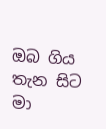ඔබ ගිය තැන සිට මා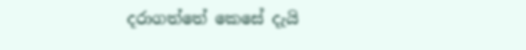දරාගත්තේ කෙසේ දැයි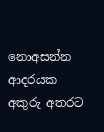නොඅසන්න  ආදරයක අකුරු අතරට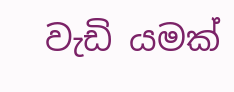වැඩි යමක්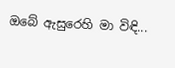ඔබේ ඇසුරෙහි මා විඳි...